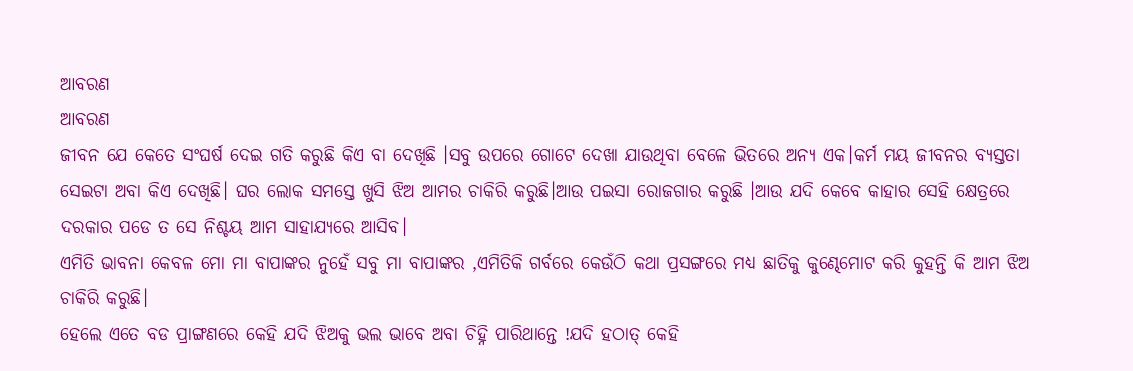ଆବରଣ
ଆବରଣ
ଜୀବନ ଯେ କେତେ ସଂଘର୍ଷ ଦେଇ ଗତି କରୁଛି କିଏ ବା ଦେଖିଛି ।ସବୁ ଉପରେ ଗୋଟେ ଦେଖା ଯାଉଥିବା ବେଳେ ଭିତରେ ଅନ୍ୟ ଏକ।କର୍ମ ମୟ ଜୀବନର ବ୍ୟସ୍ତତା ସେଇଟା ଅବା କିଏ ଦେଖିଛି। ଘର ଲୋକ ସମସ୍ତେ ଖୁସି ଝିଅ ଆମର ଚାକିରି କରୁଛି।ଆଉ ପଇସା ରୋଜଗାର କରୁଛି ।ଆଉ ଯଦି କେବେ କାହାର ସେହି କ୍ଷେତ୍ରରେ ଦରକାର ପଡେ ତ ସେ ନିଶ୍ଚୟ ଆମ ସାହାଯ୍ୟରେ ଆସିବ।
ଏମିତି ଭାବନା କେବଳ ମୋ ମା ବାପାଙ୍କର ନୁହେଁ ସବୁ ମା ବାପାଙ୍କର ,ଏମିତିକି ଗର୍ବରେ କେଉଁଠି କଥା ପ୍ରସଙ୍ଗରେ ମଧ୍ୟ ଛାତିକୁ କୁଣ୍ଢେମୋଟ କରି କୁହନ୍ତି କି ଆମ ଝିଅ ଚାକିରି କରୁଛି।
ହେଲେ ଏତେ ବଡ ପ୍ରାଙ୍ଗଣରେ କେହି ଯଦି ଝିଅକୁ ଭଲ ଭାବେ ଅବା ଚିହ୍ନି ପାରିଥାନ୍ତେ !ଯଦି ହଠାତ୍ କେହି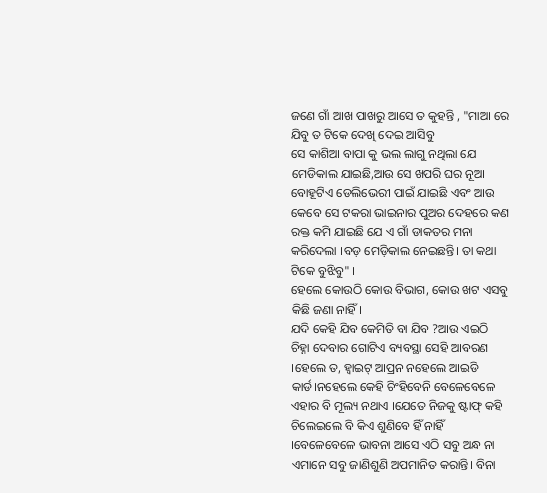ଜଣେ ଗାଁ ଆଖ ପାଖରୁ ଆସେ ତ କୁହନ୍ତି , "ମାଆ ରେ ଯିବୁ ତ ଟିକେ ଦେଖି ଦେଇ ଆସିବୁ
ସେ କାଶିଆ ବାପା କୁ ଭଲ ଲାଗୁ ନଥିଲା ଯେ ମେଡିକାଲ ଯାଇଛି,ଆଉ ସେ ଖପରି ଘର ନୂଆ ବୋହୂଟିଏ ଡେଲିଭେରୀ ପାଇଁ ଯାଇଛି ଏବଂ ଆଉ କେବେ ସେ ଟକରା ଭାଇନାର ପୁଅର ଦେହରେ କଣ ରକ୍ତ କମି ଯାଇଛି ଯେ ଏ ଗାଁ ଡାକତର ମନା କରିଦେଲା ।ବଡ଼ ମେଡ଼ିକାଲ ନେଇଛନ୍ତି। ତା କଥା ଟିକେ ବୁଝିବୁ" ।
ହେଲେ କୋଉଠି କୋଉ ବିଭାଗ, କୋଉ ଖଟ ଏସବୁ କିଛି ଜଣା ନାହିଁ।
ଯଦି କେହି ଯିବ କେମିତି ବା ଯିବ ?ଆଉ ଏଇଠି ଚିହ୍ନା ଦେବାର ଗୋଟିଏ ବ୍ୟବସ୍ଥା ସେହି ଆବରଣ ।ହେଲେ ତ, ହ୍ୱାଇଟ୍ ଆପ୍ରନ ନହେଲେ ଆଇଡି କାର୍ଡ।ନହେଲେ କେହି ଚିଂହିବେନି ବେଳେବେଳେ ଏହାର ବି ମୂଲ୍ୟ ନଥାଏ ।ଯେତେ ନିଜକୁ ଷ୍ଟାଫ୍ କହି ଚିଲେଇଲେ ବି କିଏ ଶୁଣିବେ ହିଁ ନାହିଁ ।ବେଳେବେଳେ ଭାବନା ଆସେ ଏଠି ସବୁ ଅନ୍ଧ ନା ଏମାନେ ସବୁ ଜାଣିଶୁଣି ଅପମାନିତ କରାନ୍ତି। ବିନା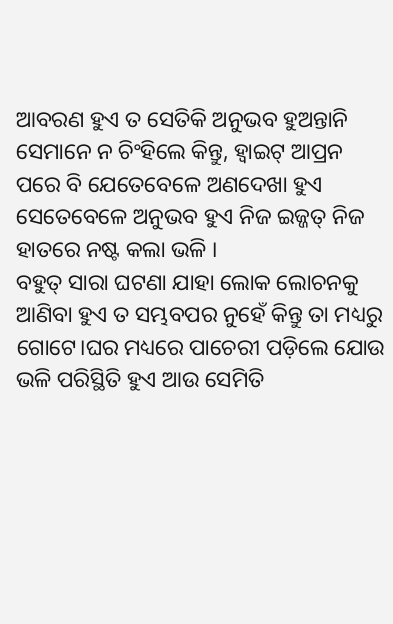ଆବରଣ ହୁଏ ତ ସେତିକି ଅନୁଭବ ହୁଅନ୍ତାନି ସେମାନେ ନ ଚିଂହିଲେ କିନ୍ତୁ, ହ୍ୱାଇଟ୍ ଆପ୍ରନ ପରେ ବି ଯେତେବେଳେ ଅଣଦେଖା ହୁଏ
ସେତେବେଳେ ଅନୁଭବ ହୁଏ ନିଜ ଇଜ୍ଜତ୍ ନିଜ ହାତରେ ନଷ୍ଟ କଲା ଭଳି ।
ବହୁତ୍ ସାରା ଘଟଣା ଯାହା ଲୋକ ଲୋଚନକୁ ଆଣିବା ହୁଏ ତ ସମ୍ଭବପର ନୁହେଁ କିନ୍ତୁ ତା ମଧ୍ୟରୁ ଗୋଟେ।ଘର ମଧ୍ୟରେ ପାଚେରୀ ପଡ଼ିଲେ ଯୋଉ ଭଳି ପରିସ୍ଥିତି ହୁଏ ଆଉ ସେମିତି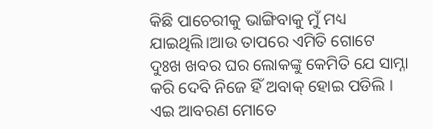କିଛି ପାଚେରୀକୁ ଭାଙ୍ଗିବାକୁ ମୁଁ ମଧ୍ୟ ଯାଇଥିଲି।ଆଉ ତାପରେ ଏମିତି ଗୋଟେ ଦୁଃଖ ଖବର ଘର ଲୋକଙ୍କୁ କେମିତି ଯେ ସାମ୍ନା କରି ଦେବି ନିଜେ ହିଁ ଅବାକ୍ ହୋଇ ପଡିଲି ।
ଏଇ ଆବରଣ ମୋତେ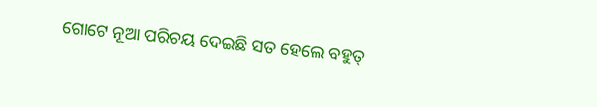ଗୋଟେ ନୂଆ ପରିଚୟ ଦେଇଛି ସତ ହେଲେ ବହୁତ୍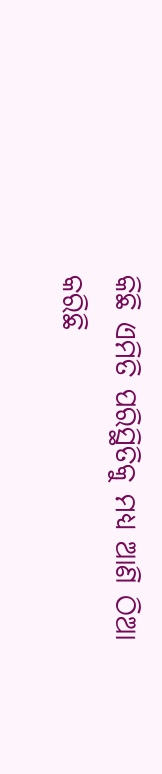କିଛି ଏମିତି ପରିସ୍ଥିତିକୁ ମଧ୍ଯ ଆଣି ଠିଆ କରିଛି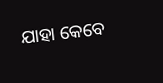ଯାହା କେବେ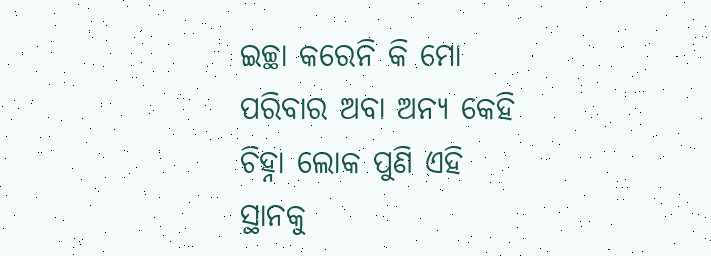ଇଚ୍ଛା କରେନି କି ମୋ ପରିବାର ଅବା ଅନ୍ୟ କେହି ଚିହ୍ନା ଲୋକ ପୁଣି ଏହି ସ୍ଥାନକୁ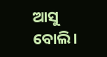ଆସୁ ବୋଲି।